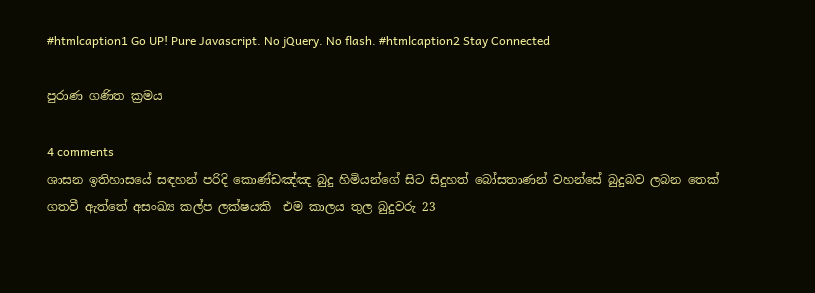#htmlcaption1 Go UP! Pure Javascript. No jQuery. No flash. #htmlcaption2 Stay Connected

පුරාණ ගණිත ක්‍රමය

4 comments
ශාසන ඉතිහාසයේ සඳහන් පරිදි කොණ්ඩඤ්ඤ බුදු හිමියන්ගේ සිට සිදුහත් බෝසතාණන් වහන්සේ බුදුබව ලබන තෙක් ගතවී ඇත්තේ අසංඛ්‍ය කල්ප ලක්ෂයකි  එම කාලය තුල බුදුවරු 23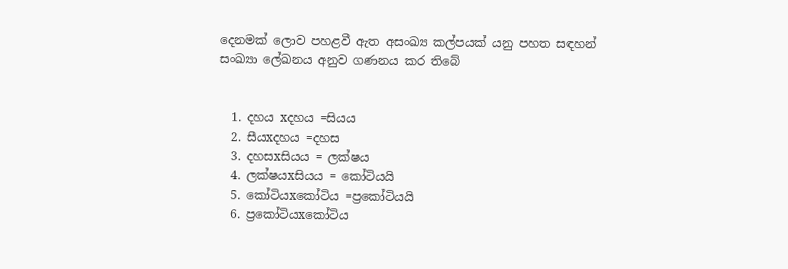දෙනමක් ලොව පහළවී ඇත අසංඛ්‍ය කල්පයක් යනු පහත සඳහන් සංඛ්‍යා ලේඛනය අනුව ගණනය කර තිබේ


  1. දහය xදහය =සියය
  2. සීයxදහය =දහස
  3. දහසxසියය = ලක්ෂය
  4. ලක්ෂයxසියය = කෝටියයි
  5. කෝටියxකෝටිය =ප්‍රකෝටියයි
  6. ප්‍රකෝටියxකෝටිය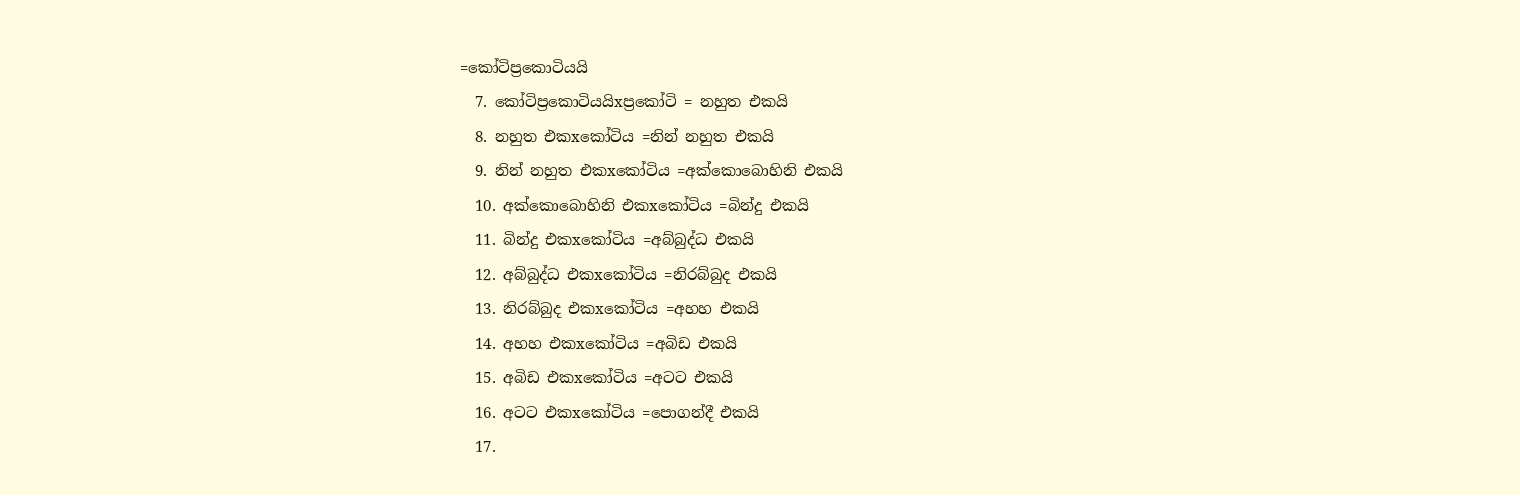=කෝටිප්‍රකොටියයි
  7. කෝටිප්‍රකොටියයිxප්‍රකෝටි = නහුත එකයි
  8. නහුත එකxකෝටිය =නින් නහුත එකයි
  9. නින් නහුත එකxකෝටිය =අක්කොබොහිනි එකයි
  10. අක්කොබොහිනි එකxකෝටිය =බින්දු එකයි
  11. බින්දු එකxකෝටිය =අබ්බුද්ධ එකයි
  12. අබ්බුද්ධ එකxකෝටිය =නිරබ්බුද එකයි
  13. නිරබ්බුද එකxකෝටිය =අහහ එකයි
  14. අහහ එකxකෝටිය =අබිඩ එකයි
  15. අබිඩ එකxකෝටිය =අටට එකයි
  16. අටට එකxකෝටිය =පොගන්දී එකයි
  17.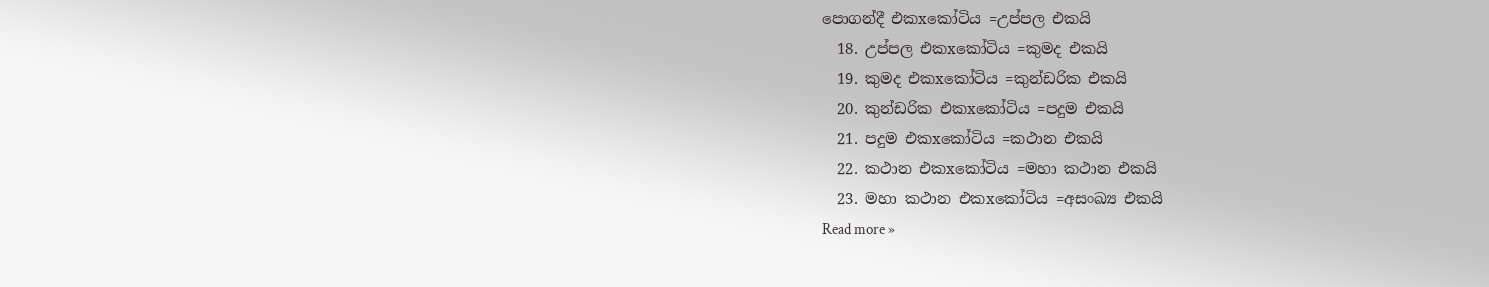පොගන්දී එකxකෝටිය =උප්පල එකයි
  18. උප්පල එකxකෝටිය =කුමද එකයි
  19. කුමද එකxකෝටිය =කුන්ඩරික එකයි
  20. කුන්ඩරික එකxකෝටිය =පදුම එකයි
  21. පදුම එකxකෝටිය =කථාන එකයි
  22. කථාන එකxකෝටිය =මහා කථාන එකයි
  23. මහා කථාන එකxකෝටිය =අසංඛ්‍ය එකයි
Read more »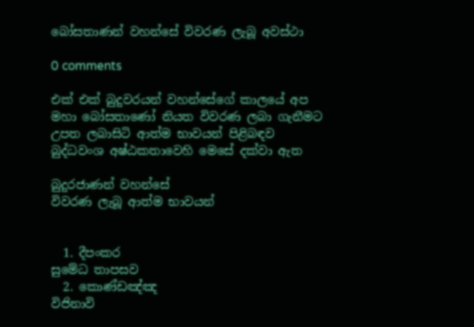බෝසතාණන් වහන්සේ විවරණ ලැබූ අවස්ථා

0 comments

එක් එක් බුදුවරයන් වහන්සේගේ කාලයේ අප මහා බෝසතාණෝ නියත විවරණ ලබා ගැනීමට උපත ලබාසිටි ආත්ම භාවයන් පිළිබඳව බුද්ධවංශ අෂ්ඨකතාවෙහි මෙසේ දක්වා ඇත

බුදුරජාණන් වහන්සේ                         විවරණ ලැබූ ආත්ම භාවයන්


  1. දීපංකර                                              සුමේධ තාපසව
  2. කොණ්ඩඤ්ඤ                                    විජිනාවි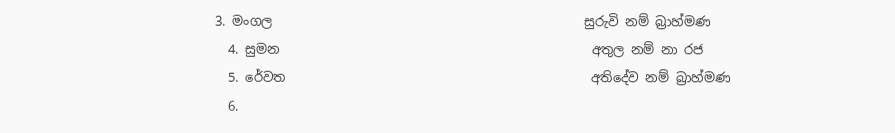3. මංගල                                                සුරුවි නම් බ්‍රාහ්මණ
  4. සුමන                                                අතුල නම් නා රජ
  5. රේවත                                               අතිදේව නම් බ්‍රාහ්මණ
  6.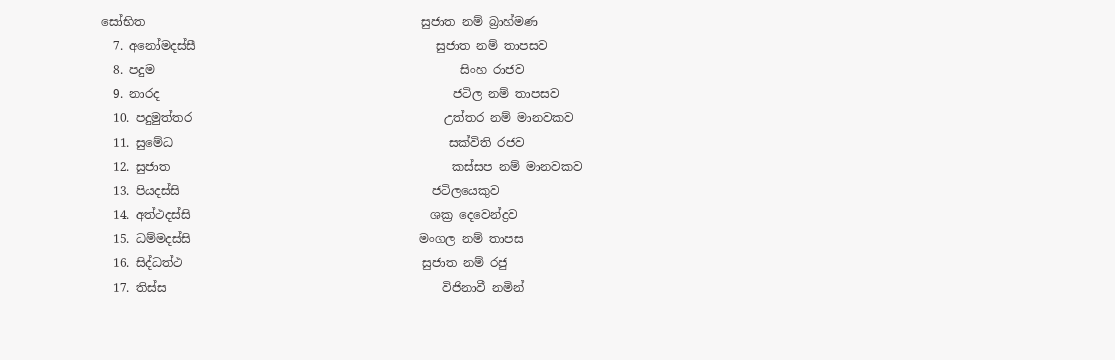සෝභිත                                              සුජාත නම් බ්‍රාහ්මණ
  7. අනෝමදස්සී                                        සුජාත නම් තාපසව
  8. පදුම                                                   සිංහ රාජව
  9. නාරද                                                 ජටිල නම් තාපසව
  10. පදුමුත්තර                                          උත්තර නම් මානවකව
  11. සුමේධ                                              සක්විති රජව
  12. සුජාත                                               කස්සප නම් මානවකව
  13. පියදස්සි                                          ජටිලයෙකුව
  14. අත්ථදස්සි                                        ශක්‍ර දෙවෙන්ද්‍රව
  15. ධම්මදස්සි                                      මංගල නම් තාපස
  16. සිද්ධත්ථ                                        සුජාත නම් රජු
  17. තිස්ස                                              විජිනාවී නමින්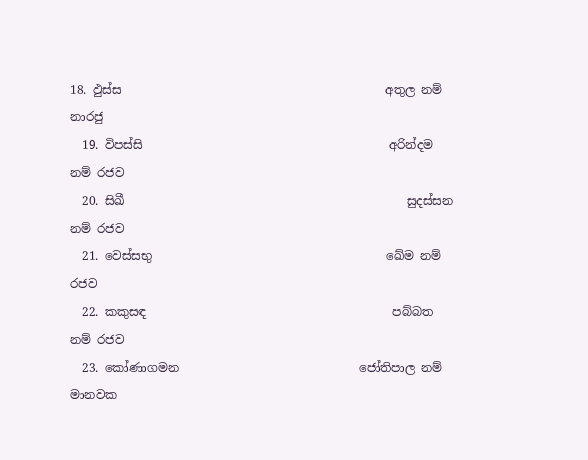18. ඵුස්ස                                            අතුල නම් නාරජු
  19. විපස්සි                                         අරින්දම නම් රජව
  20. සිඛී                                               සුදස්සන නම් රජව
  21. වෙස්සභු                                       ඛේම නම් රජව
  22. කකුසඳ                                         පබ්බත නම් රජව
  23. කෝණාගමන                              ජෝතිපාල නම් මානවක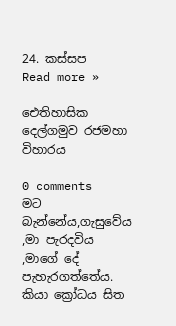24. කස්සප
Read more »

ඓතිහාසික දෙල්ගමුව රජමහා විහාරය

0 comments
මට බැන්නේය,ගැසුවේය ,මා පැරදවිය ,මාගේ දේ පැහැරගත්තේය. කියා ක්‍රෝධය සිත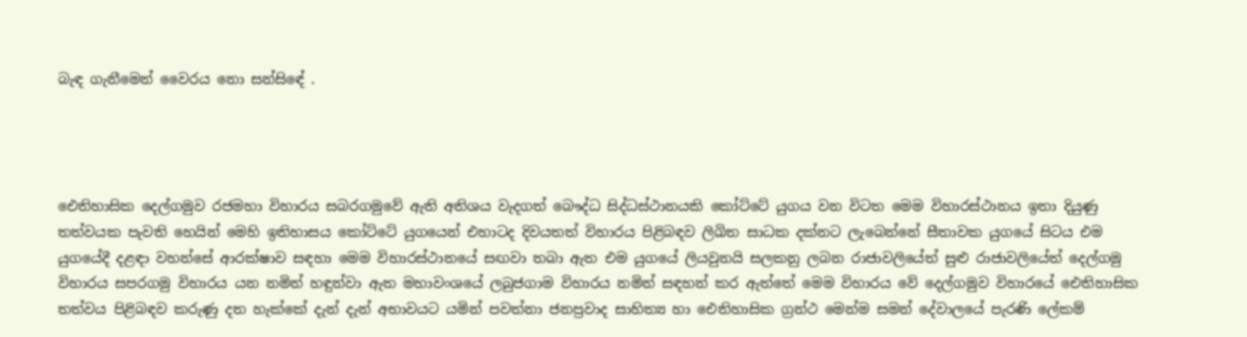බැඳ ගැනීමෙන් වෛරය නො සන්සිඳේ .




ඓතිහාසික දෙල්ගමුව රජමහා විහාරය සබරගමුවේ ඇති අතිශය වැදගත් බෞද්ධ සිද්ධස්ථානයකි කෝට්ටේ යුගය වන විටත මෙම විහාරස්ථානය ඉතා දියුණු තත්වයක පැවති හෙයින් මෙහි ඉතිහාසය කෝට්ටේ යුගයෙන් එහාටද දිවයතත් විහාරය පිළිබඳව ලිඛිත සාධක දක්නට ලැබෙන්නේ සීතාවක යුගයේ සිටය එම යුගයේදී දළඳා වහන්සේ ආරක්ෂාව සඳහා මෙම විහාරස්ථානයේ සඟවා තබා ඇත එම යුගයේ ලියවුනයි සලකනු ලබන රාජාවලියේත් සුළු රාජාවලියේත් දෙල්ගමු විහාරය සපරගමු විහාරය යන නමින් හඳුන්වා ඇත මහාවංශයේ ලබුජගාම විහාරය නමින් සඳහන් කර ඇත්තේ මෙම විහාරය වේ දෙල්ගමුව විහාරයේ ඓතිහාසික තත්වය පිළිබඳව කරුණු දත හැක්කේ දැන් දැන් අභාවයට යමින් පවත්නා ජනප්‍රවාද සාහිත්‍ය හා ඓතිහාසික ග්‍රන්ථ මෙන්ම සමන් දේවාලයේ පැරණි ලේකම්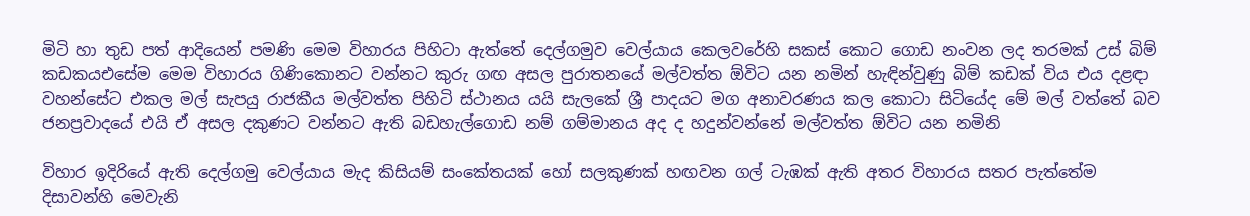මිටි හා තුඩ පත් ආදියෙන් පමණි මෙම විහාරය පිහිටා ඇත්තේ දෙල්ගමුව වෙල්යාය කෙලවරේහි සකස් කොට ගොඩ නංවන ලද තරමක් උස් බිම් කඩකයඑසේම මෙම විහාරය ගිණිකොනට වන්නට කුරු ගඟ අසල පුරාතනයේ මල්වත්ත ඕවිට යන නමින් හැඳින්වුණු බිම් කඩක් විය එය දළඳා වහන්සේට එකල මල් සැපයු රාජකීය මල්වත්ත පිහිටි ස්ථානය යයි සැලකේ ශ්‍රී පාදයට මග අනාවරණය කල කොටා සිටියේද මේ මල් වත්තේ බව ජනප්‍රවාදයේ එයි ඒ අසල දකුණට වන්නට ඇති බඩහැල්ගොඩ නම් ගම්මානය අද ද හදුන්වන්නේ මල්වත්ත ඕවිට යන නමිනි

විහාර ඉදිරියේ ඇති දෙල්ගමු වෙල්යාය මැද කිසියම් සංකේතයක් හෝ සලකුණක් හඟවන ගල් ටැඹක් ඇති අතර විහාරය සතර පැත්තේම දිසාවන්හි මෙවැනි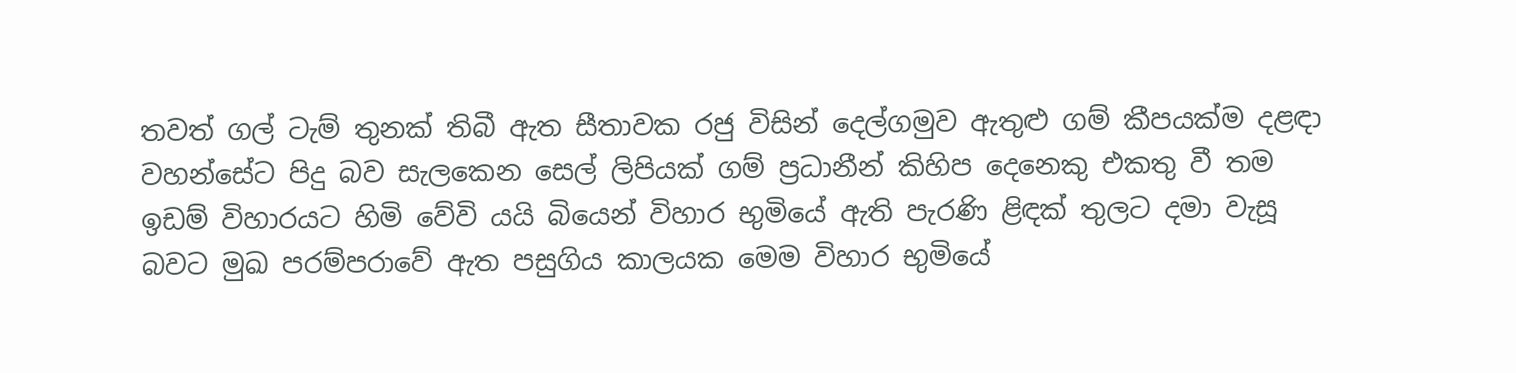තවත් ගල් ටැම් තුනක් තිබී ඇත සීතාවක රජු විසින් දෙල්ගමුව ඇතුළු ගම් කීපයක්ම දළඳා වහන්සේට පිදු බව සැලකෙන සෙල් ලිපියක් ගම් ප්‍රධානීන් කිහිප දෙනෙකු එකතු වී තම ඉඩම් විහාරයට හිමි වේවි යයි බියෙන් විහාර භුමියේ ඇති පැරණි ළිඳක් තුලට දමා වැසූ බවට මුඛ පරම්පරාවේ ඇත පසුගිය කාලයක මෙම විහාර භුමියේ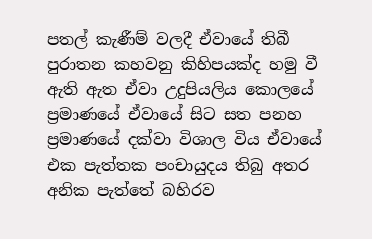පතල් කැණීම් වලදී ඒවායේ තිබී පුරාතන කහවනු කිහිපයක්ද හමු වී ඇති ඇත ඒවා උදුපියලිය කොලයේ ප්‍රමාණයේ ඒවායේ සිට සත පනහ ප්‍රමාණයේ දක්වා විශාල විය ඒවායේ එක පැත්තක පංචායුදය තිබු අතර අනික පැත්තේ බහිරව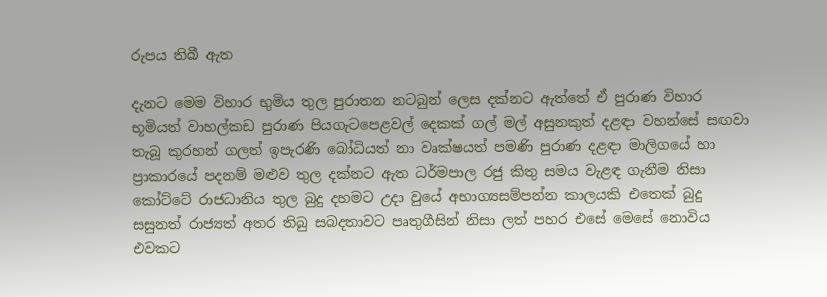රුපය තිබී ඇත

දැනට මෙම විහාර භුමිය තුල පුරාතන නටබුන් ලෙස දක්නට ඇත්තේ ඒ පුරාණ විහාර භූමියත් වාහල්කඩ පුරාණ පියගැටපෙළවල් දෙකක් ගල් මල් අසුනකුත් දළඳා වහන්සේ සඟවා තැබූ කුරහන් ගලත් ඉපැරණි බෝධියත් නා වෘක්ෂයත් පමණි පුරාණ දළඳා මාලිගයේ හා ප්‍රාකාරයේ පදනම් මළුව තුල දක්නට ඇත ධර්මපාල රජු කිතු සමය වැළඳ ගැනීම නිසා කෝට්ටේ රාජධානිය තුල බුදු දහමට උදා වුයේ අභාග්‍යසම්පන්න කාලයකි එතෙක් බුදු සසුනත් රාජ්‍යත් අතර තිබු සබදතාවට පෘතුගීසින් නිසා ලත් පහර එසේ මෙසේ නොවිය එවකට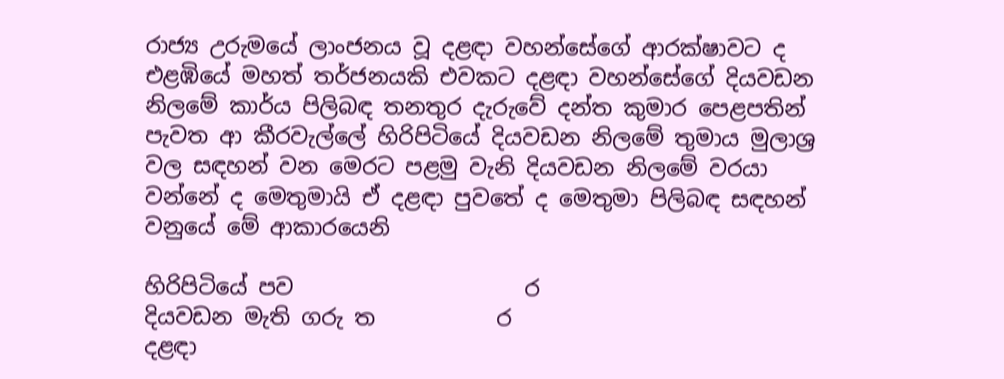රාජ්‍ය උරුමයේ ලාංජනය වූ දළඳා වහන්සේගේ ආරක්ෂාවට ද එළඹියේ මහත් තර්ජනයකි එවකට දළඳා වහන්සේගේ දියවඩන නිලමේ කාර්ය පිලිබඳ තනතුර දැරුවේ දන්ත කුමාර පෙළපතින් පැවත ආ කීරවැල්ලේ හිරිපිටියේ දියවඩන නිලමේ තුමාය මුලාශ්‍ර වල සඳහන් වන මෙරට පළමු වැනි දියවඩන නිලමේ වරයා වන්නේ ද මෙතුමායි ඒ දළඳා පුවතේ ද මෙතුමා පිලිබඳ සඳහන් වනුයේ මේ ආකාරයෙනි

හිරිපිටියේ පව                     ර
දියවඩන මැති ගරු ත           ර
දළඳා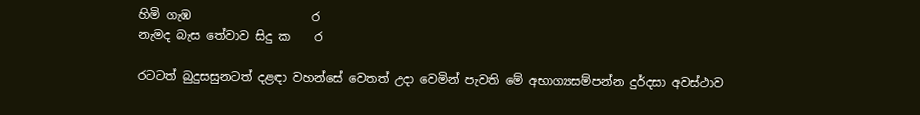හිමි ගැඹ                    ර
නැමද බැස තේවාව සිදු ක    ර

රටටත් බුදුසසුනටත් දළඳා වහන්සේ වෙතත් උදා වෙමින් පැවති මේ අභාග්‍යසම්පන්න දුර්දසා අවස්ථාව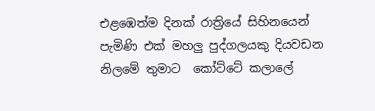එළඹෙත්ම දිනක් රාත්‍රියේ සිහිනයෙන් පැමිණි එක් මහලු පුද්ගලයකු දියවඩන නිලමේ තුමාට  කෝට්ටේ කලාලේ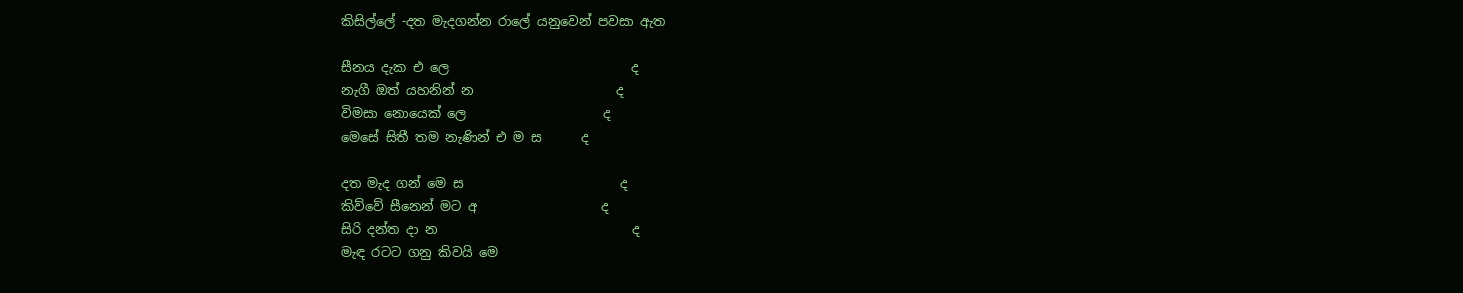කිසිල්ලේ -දත මැදගන්න රාලේ යනුවෙන් පවසා ඇත

සීනය දැක එ ලෙ                            ද
නැගී ඔත් යහනින් න                      ද
විමසා නොයෙක් ලෙ                     ද
මෙසේ සිතී තම නැණින් එ ම ස      ද

දත මැද ගන් මෙ ස                        ද
කිව්වේ සීනෙන් මට අ                   ද
සිරි දන්ත දා න                              ද
මැඳ රටට ගනු කිවයි මෙ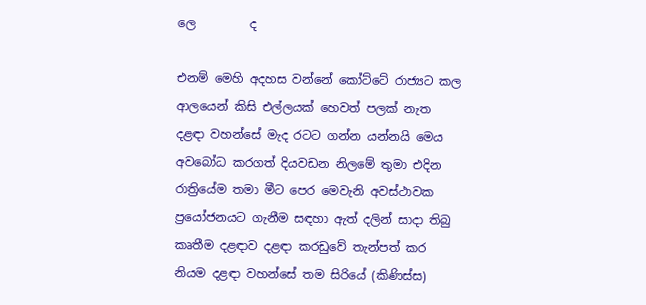ලෙ         ද

එනම් මෙහි අදහස වන්නේ කෝට්ටේ රාජ්‍යට කල ආලයෙන් කිසි එල්ලයක් හෙවත් පලක් නැත දළඳා වහන්සේ මැද රටට ගන්න යන්නයි මෙය අවබෝධ කරගත් දියවඩන නිලමේ තුමා එදින රාත්‍රියේම තමා මීට පෙර මෙවැනි අවස්ථාවක ප්‍රයෝජනයට ගැනීම සඳහා ඇත් දලින් සාදා තිබු කෘතීම දළඳාව දළඳා කරඩුවේ තැන්පත් කර නියම දළඳා වහන්සේ තම සිරියේ (කිණිස්ස)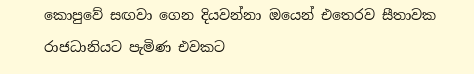කොපුවේ සඟවා ගෙන දියවන්නා ඔයෙන් එතෙරව සීතාවක රාජධානියට පැමිණ එවකට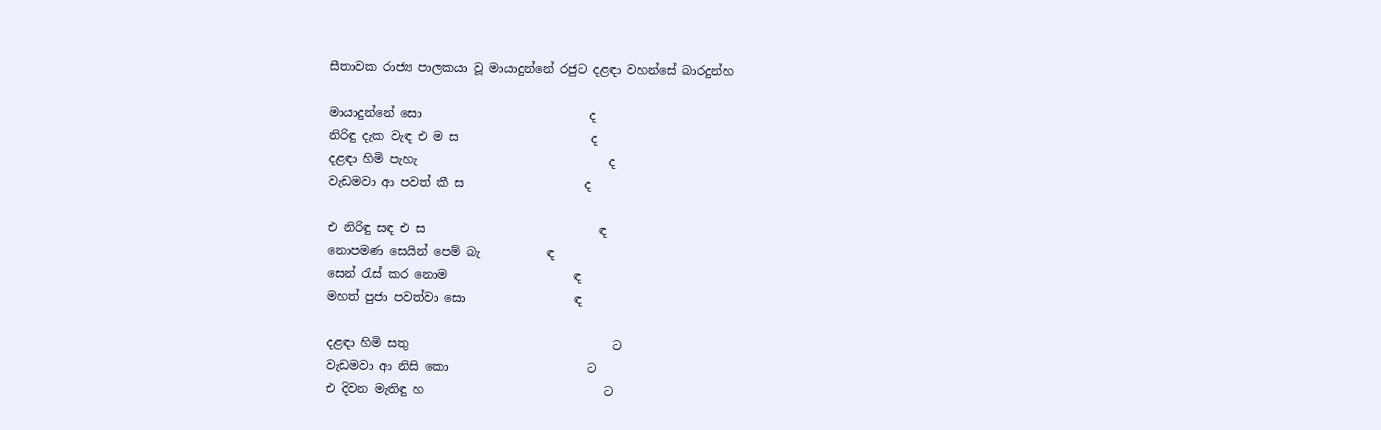සීතාවක රාජ්‍ය පාලකයා වූ මායාදුන්නේ රජුට දළඳා වහන්සේ බාරදුන්හ

මායාදුන්නේ සො                            ද
නිරිඳු දැක වැඳ එ ම ස                      ද
දළඳා හිමි පැහැ                                ද
වැඩමවා ආ පවත් කී ස                    ද

එ නිරිඳු සඳ එ ස                             ඳ
නොපමණ සෙයින් පෙම් බැ           ඳ
සෙන් රැස් කර නොම                     ඳ
මහත් පුජා පවත්වා සො                  ඳ

දළඳා හිමි සතු                                  ට
වැඩමවා ආ නිසි කො                       ට
එ දිවන මැතිඳු හ                              ට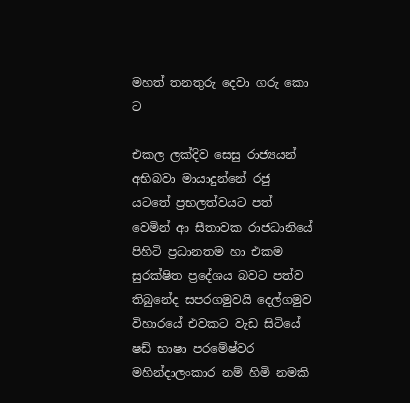මහත් තනතුරු දෙවා ගරු කො          ට

එකල ලක්දිව සෙසු රාජ්‍යයන් අභිබවා මායාදුන්නේ රජු යටතේ ප්‍රභලත්වයට පත් වෙමින් ආ සීතාවක රාජධානියේ පිහිටි ප්‍රධානතම හා එකම සුරක්ෂිත ප්‍රදේශය බවට පත්ව තිබුනේද සපරගමුවයි දෙල්ගමුව විහාරයේ එවකට වැඩ සිටියේ ෂඩ් භාෂා පරමේෂ්වර මහින්දාලංකාර නම් හිමි නමකි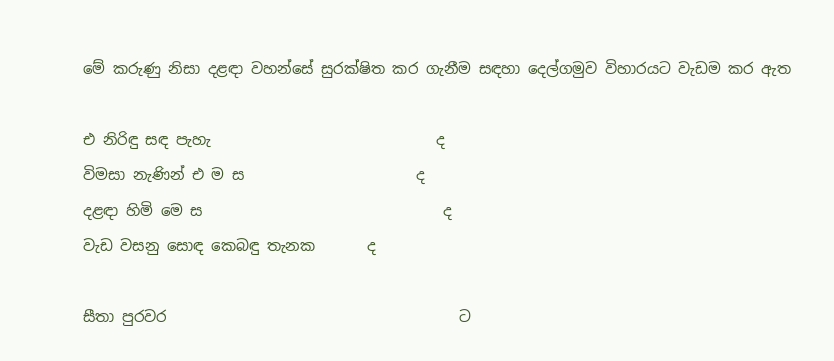මේ කරුණු නිසා දළඳා වහන්සේ සුරක්ෂිත කර ගැනීම සඳහා දෙල්ගමුව විහාරයට වැඩම කර ඇත

එ නිරිඳු සඳ පැහැ                              ද
විමසා නැණින් එ ම ස                       ද
දළඳා හිමි මෙ ස                                ද
වැඩ වසනු සොඳ කෙබඳු තැනක       ද

සීතා පුරවර                                       ට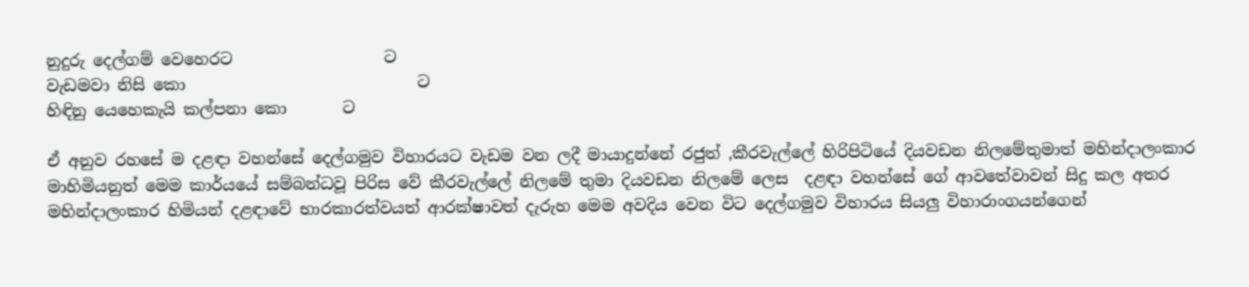නුදුරු දෙල්ගම් වෙහෙරට                   ට
වැඩමවා නිසි කො                             ට
හිඳිනු යෙහෙකැයි කල්පනා කො       ට

ඒ අනුව රහසේ ම දළඳා වහන්සේ දෙල්ගමුව විහාරයට වැඩම වන ලදී මායාදුන්නේ රජුත් ,කීරවැල්ලේ හිරිපිටියේ දියවඩන නිලමේතුමාත් මහින්දාලංකාර මාහිමියනුත් මෙම කාර්යයේ සම්බන්ධවූ පිරිස වේ කීරවැල්ලේ නිලමේ තුමා දියවඩන නිලමේ ලෙස  දළඳා වහන්සේ ගේ ආවතේවාවන් සිදු කල අතර මහින්දාලංකාර හිමියන් දළඳාවේ භාරකාරත්වයත් ආරක්ෂාවත් දැරුහ මෙම අවදිය වෙන විට දෙල්ගමුව විහාරය සියලු විහාරාංගයන්ගෙන්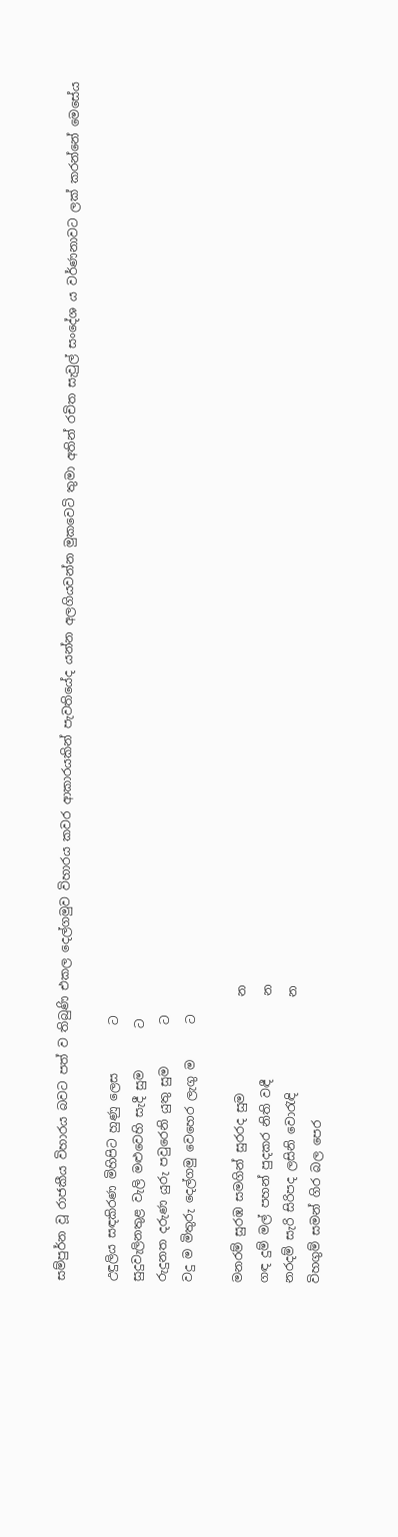සම්පුර්න වූ රාජකීය විහාරය බවට පත් ව තිබුණි එකල දෙල්ගමුව විහාරය කවර ආකාරයකින් පැවතියේද යන්න අලගියවන්න මුකවෙටි තුමා අතින් රචිත සැවුල් සංදේශ ය වර්ණනාවට ලක් කරන්නේ මෙසේය

උඳුලිය සඳකිරණ මිහිපිට හුණු ලෙස        ට
සුදුවැලිනතුළ වැලි මළුවෙහි සැදී සුම       ට
රුදුනත දරුණ යුරු පවුරෙනි යුතු සුම       ට
වදු ම මිතුරු දෙල්ගමු වෙහෙර ලැගු ම      ට

මනරම් සුරඹ සමගින් සුරරද සුම                න
ගඳ දුම් මල් පහන් පුදකර නිති වඳී              න
නරදම් සැරි සිරිපද ලසිනි වොරැඳි                න
විහගුම් සමන් ගිර බල පෙර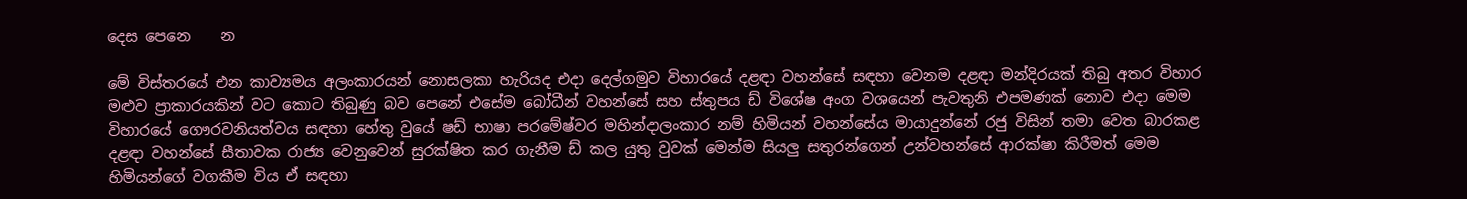දෙස පෙනෙ    න

මේ විස්තරයේ එන කාව්‍යමය අලංකාරයන් නොසලකා හැරියද එදා දෙල්ගමුව විහාරයේ දළඳා වහන්සේ සඳහා වෙනම දළඳා මන්දිරයක් තිබු අතර විහාර මළුව ප්‍රාකාරයකින් වට කොට තිබුණු බව පෙනේ එසේම බෝධීන් වහන්සේ සහ ස්තුපය ඩ් විශේෂ අංග වශයෙන් පැවතුනි එපමණක් නොව එදා මෙම විහාරයේ ගෞරවනියත්වය සඳහා හේතු වුයේ ෂඩ් භාෂා පරමේෂ්වර මහින්දාලංකාර නම් හිමියන් වහන්සේය මායාදුන්නේ රජු විසින් තමා වෙත බාරකළ දළඳා වහන්සේ සීතාවක රාජ්‍ය වෙනුවෙන් සුරක්ෂිත කර ගැනීම ඩ් කල යුතු වුවක් මෙන්ම සියලු සතුරන්ගෙන් උන්වහන්සේ ආරක්ෂා කිරීමත් මෙම හිමියන්ගේ වගකීම විය ඒ සඳහා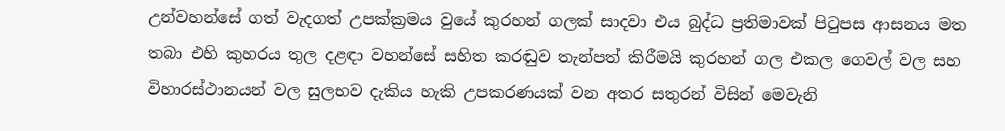උන්වහන්සේ ගත් වැදගත් උපක්ක්‍රමය වුයේ කුරහන් ගලක් සාදවා එය බුද්ධ ප්‍රතිමාවක් පිටුපස ආසනය මත තබා එහි කුහරය තුල දළඳා වහන්සේ සහිත කරඬුව තැන්පත් කිරීමයි කුරහන් ගල එකල ගෙවල් වල සහ විහාරස්ථානයන් වල සුලභව දැකිය හැකි උපකරණයක් වන අතර සතුරන් විසින් මෙවැනි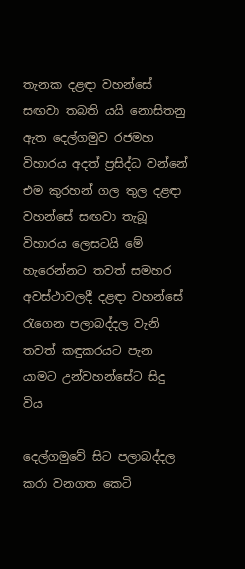තැනක දළඳා වහන්සේ සඟවා තබති යයි නොසිතනු ඇත දෙල්ගමුව රජමහ  විහාරය අදත් ප්‍රසිද්ධ වන්නේ එම කුරහන් ගල තුල දළඳා වහන්සේ සඟවා තැබූ විහාරය ලෙසටයි මේ හැරෙන්නට තවත් සමහර අවස්ථාවලදී දළඳා වහන්සේ රැගෙන පලාබද්දල වැනි තවත් කඳුකරයට පැන යාමට උන්වහන්සේට සිදු විය

දෙල්ගමුවේ සිට පලාබද්දල කරා වනගත කෙටි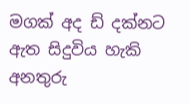මගක් අද ඩ් දක්නට ඇත සිදුවිය හැකි අනතුරු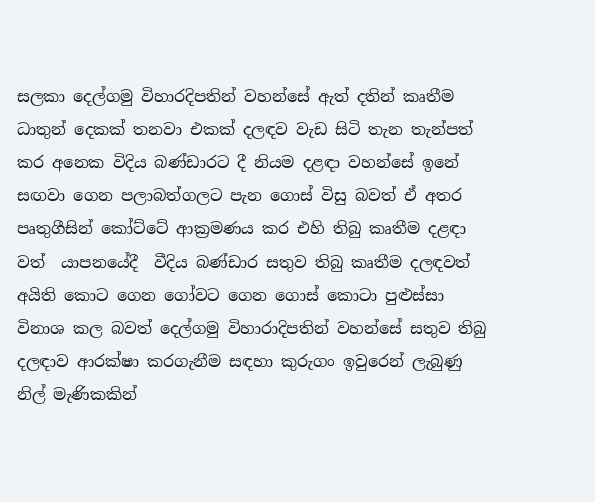සලකා දෙල්ගමු විහාරදිපතින් වහන්සේ ඇත් දතින් කෘතීම ධාතුන් දෙකක් තනවා එකක් දලඳව වැඩ සිටි තැන තැන්පත් කර අනෙක විදිය බණ්ඩාරට දී නියම දළඳා වහන්සේ ඉනේ සඟවා ගෙන පලාබත්ගලට පැන ගොස් විසු බවත් ඒ අතර පෘතුගීසින් කෝට්ටේ ආක්‍රමණය කර එහි තිබු කෘතීම දළඳා වත්  යාපනයේදී  වීදිය බණ්ඩාර සතුව තිබු කෘතීම දලඳවත් අයිති කොට ගෙන ගෝවට ගෙන ගොස් කොටා පුළුස්සා විනාශ කල බවත් දෙල්ගමු විහාරාදිපතින් වහන්සේ සතුව තිබු දලඳාව ආරක්ෂා කරගැනීම සඳහා කුරුගං ඉවුරෙන් ලැබුණු නිල් මැණිකකින්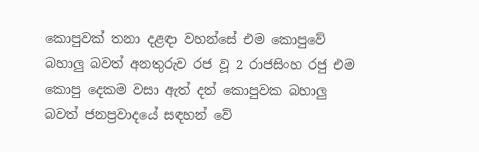කොපුවක් තනා දළඳා වහන්සේ එම කොපුවේ බහාලු බවත් අනතුරුව රජ වූ 2 රාජසිංහ රජු එම කොපු දෙකම වසා ඇත් දත් කොපුවක බහාලු බවත් ජනප්‍රවාදයේ සඳහන් වේ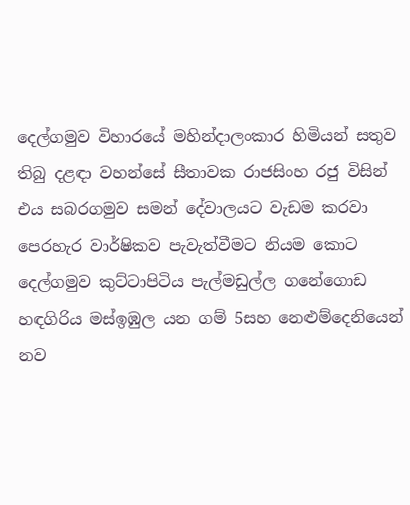දෙල්ගමුව විහාරයේ මහින්දාලංකාර හිමියන් සතුව තිබු දළඳා වහන්සේ සීතාවක රාජසිංහ රජු විසින් එය සබරගමුව සමන් දේවාලයට වැඩම කරවා පෙරහැර වාර්ෂිකව පැවැත්වීමට නියම කොට දෙල්ගමුව කුට්ටාපිටිය පැල්මඩුල්ල ගනේගොඩ හඳගිරිය මස්ඉඹුල යන ගම් 5සහ නෙළුම්දෙනියෙන් නව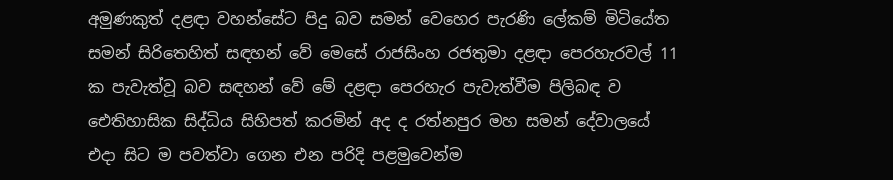අමුණකුත් දළඳා වහන්සේට පිදු බව සමන් වෙහෙර පැරණි ලේකම් මිටියේත  සමන් සිරිතෙහිත් සඳහන් වේ මෙසේ රාජසිංහ රජතුමා දළඳා පෙරහැරවල් 11 ක පැවැත්වූ බව සඳහන් වේ මේ දළඳා පෙරහැර පැවැත්වීම පිලිබඳ ව ඓතිහාසික සිද්ධිය සිහිපත් කරමින් අද ද රත්නපුර මහ සමන් දේවාලයේ එදා සිට ම පවත්වා ගෙන එන පරිදි පළමුවෙන්ම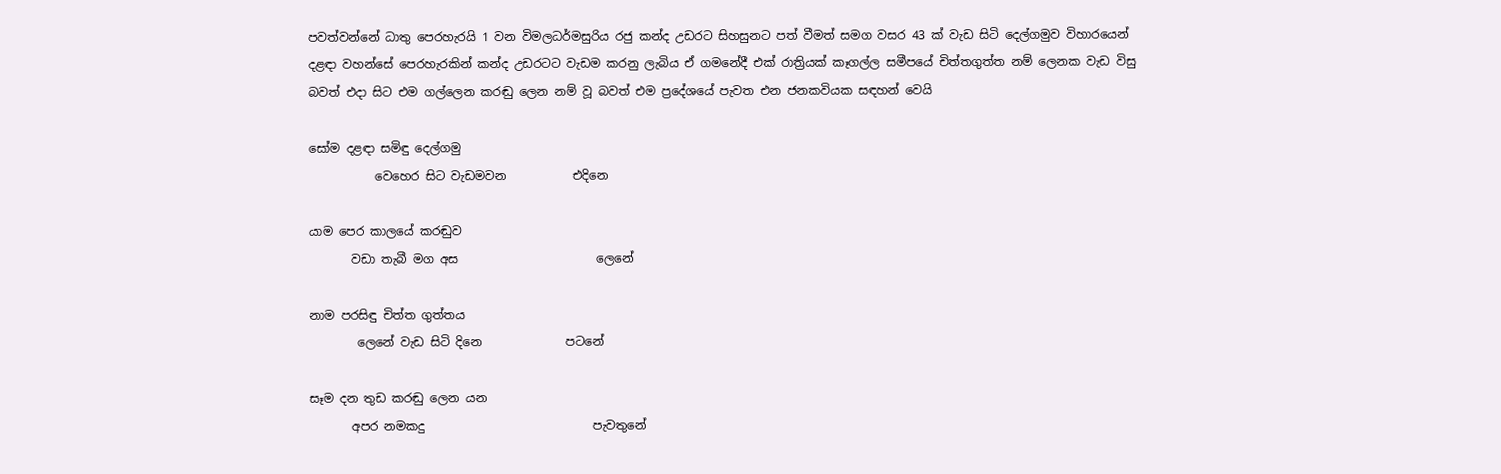පවත්වන්නේ ධාතු පෙරහැරයි 1 වන විමලධර්මසුරිය රජු කන්ද උඩරට සිහසුනට පත් වීමත් සමග වසර 43 ක් වැඩ සිටි දෙල්ගමුව විහාරයෙන් දළඳා වහන්සේ පෙරහැරකින් කන්ද උඩරටට වැඩම කරනු ලැබිය ඒ ගමනේදී එක් රාත්‍රියක් කෑගල්ල සමීපයේ චිත්තගුත්ත නම් ලෙනක වැඩ විසු බවත් එදා සිට එම ගල්ලෙන කරඬු ලෙන නම් වූ බවත් එම ප්‍රදේශයේ පැවත එන ජනකවියක සඳහන් වෙයි

සෝම දළඳා සමිඳු දෙල්ගමු
           වෙහෙර සිට වැඩමවන           එදිනෙ

යාම පෙර කාලයේ කරඬුව
       වඩා තැබී මග අස                       ලෙනේ

නාම පරසිඳු චිත්ත ගුත්තය
        ලෙනේ වැඩ සිටි දිනෙ              පටනේ

සෑම දන තුඩ කරඬු ලෙන යන
       අපර නමකදු                            පැවතුනේ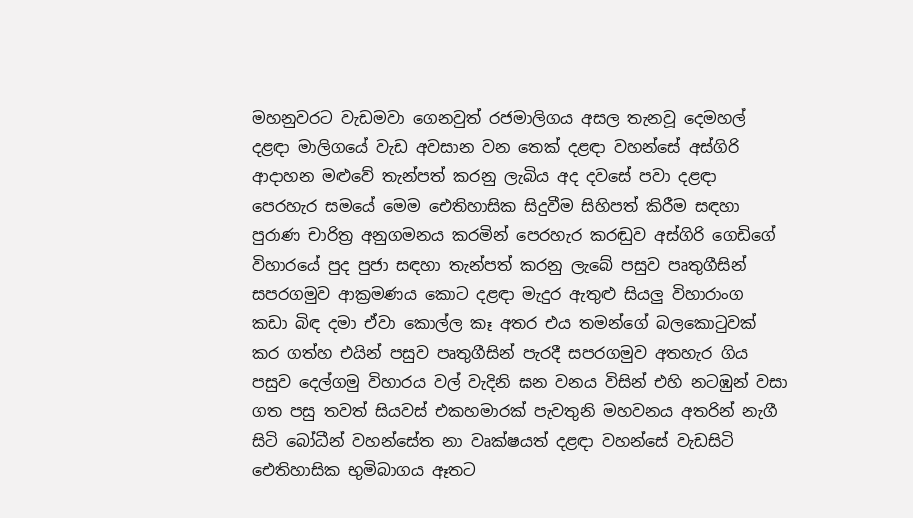මහනුවරට වැඩමවා ගෙනවුත් රජමාලිගය අසල තැනවූ දෙමහල් දළඳා මාලිගයේ වැඩ අවසාන වන තෙක් දළඳා වහන්සේ අස්ගිරි ආදාහන මළුවේ තැන්පත් කරනු ලැබිය අද දවසේ පවා දළඳා පෙරහැර සමයේ මෙම ඓතිහාසික සිදුවීම සිහිපත් කිරීම සඳහා පුරාණ චාරිත්‍ර අනුගමනය කරමින් පෙරහැර කරඬුව අස්ගිරි ගෙඩිගේ විහාරයේ පුද පුජා සඳහා තැන්පත් කරනු ලැබේ පසුව පෘතුගීසින් සපරගමුව ආක්‍රමණය කොට දළඳා මැදුර ඇතුළු සියලු විහාරාංග  කඩා බිඳ දමා ඒවා කොල්ල කෑ අතර එය තමන්ගේ බලකොටුවක් කර ගත්හ එයින් පසුව පෘතුගීසින් පැරදී සපරගමුව අතහැර ගිය පසුව දෙල්ගමු විහාරය වල් වැදිනි ඝන වනය විසින් එහි නටඹුන් වසා ගත පසු තවත් සියවස් එකහමාරක් පැවතුනි මහවනය අතරින් නැගී සිටි බෝධීන් වහන්සේත නා වෘක්ෂයත් දළඳා වහන්සේ වැඩසිටි ඓතිහාසික භුමිබාගය ඈතට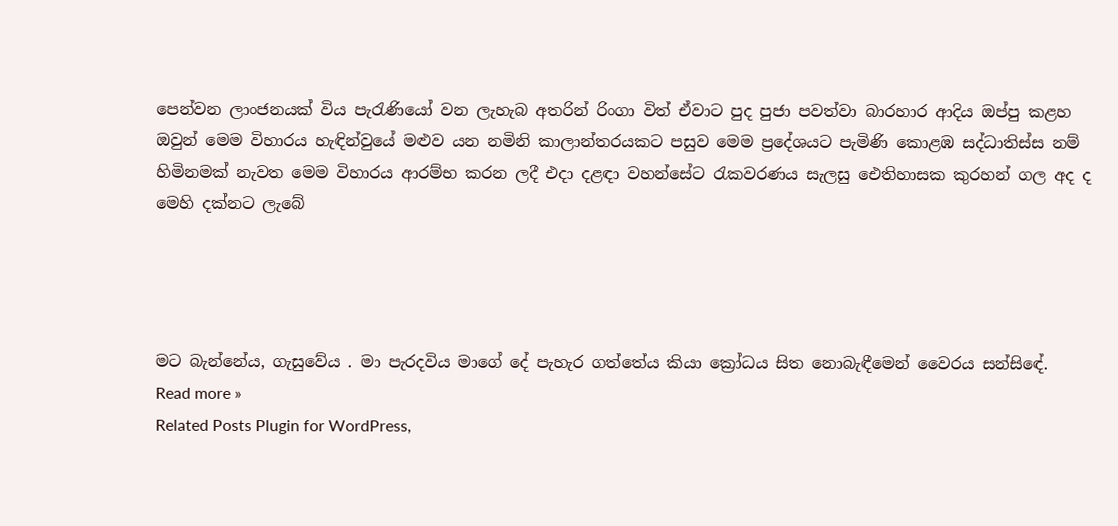පෙන්වන ලාංජනයක් විය පැරැණියෝ වන ලැහැබ අතරින් රිංගා විත් ඒවාට පුද පුජා පවත්වා බාරහාර ආදිය ඔප්පු කළහ ඔවුන් මෙම විහාරය හැඳින්වුයේ මළුව යන නමිනි කාලාන්තරයකට පසුව මෙම ප්‍රදේශයට පැමිණි කොළඹ සද්ධාතිස්ස නම් හිමිනමක් නැවත මෙම විහාරය ආරම්භ කරන ලදී එදා දළඳා වහන්සේට රැකවරණය සැලසු ඓතිහාසක කුරහන් ගල අද ද මෙහි දක්නට ලැබේ




මට බැන්නේය, ගැසුවේය . මා පැරදවිය මාගේ දේ පැහැර ගත්තේය කියා ක්‍රෝධය සිත නොබැඳීමෙන් වෛරය සන්සිඳේ.
Read more »
Related Posts Plugin for WordPress,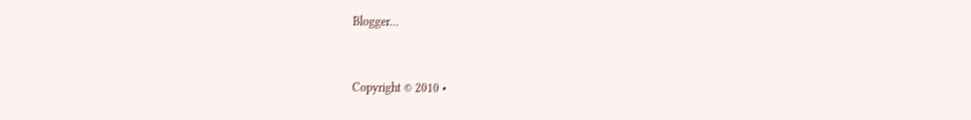Blogger...


Copyright © 2010 •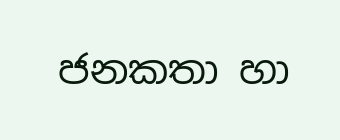ජනකතා හා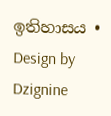ඉතිහාසය • Design by Dzignine